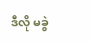ဒီလို မခွဲ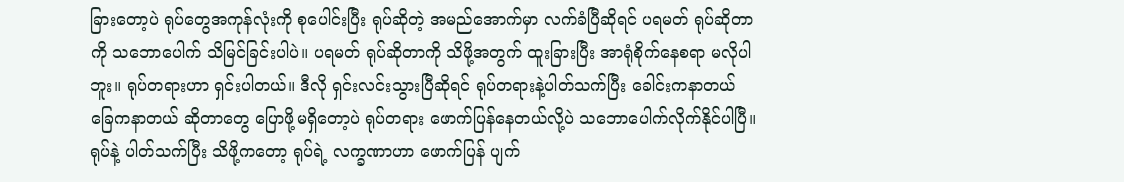ခြားတော့ပဲ ရုပ်တွေအကုန်လုံးကို စုပေါင်းပြီး ရုပ်ဆိုတဲ့ အမည်အောက်မှာ လက်ခံပြီဆိုရင် ပရမတ် ရုပ်ဆိုတာကို သဘောပေါက် သိမြင်ခြင်းပါပဲ။ ပရမတ် ရုပ်ဆိုတာကို သိဖို့အတွက် ထူးခြားပြီး အာရုံစိုက်နေစရာ မလိုပါဘူး။ ရုပ်တရားဟာ ရှင်းပါတယ်။ ဒီလို ရှင်းလင်းသွားပြီဆိုရင် ရုပ်တရားနဲ့ပါတ်သက်ပြီး ခေါင်းကနာတယ် ခြေကနာတယ် ဆိုတာတွေ ပြောဖို့မရှိတော့ပဲ ရုပ်တရား ဖောက်ပြန်နေတယ်လို့ပဲ သဘောပေါက်လိုက်နိုင်ပါပြီ။ ရုပ်နဲ့ ပါတ်သက်ပြီး သိဖို့ကတော့ ရုပ်ရဲ့ လက္ခဏာဟာ ဖောက်ပြန် ပျက်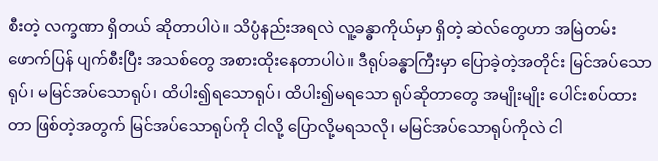စီးတဲ့ လက္ခဏာ ရှိတယ် ဆိုတာပါပဲ။ သိပ္ပံနည်းအရလဲ လူ့ခန္ဓာကိုယ်မှာ ရှိတဲ့ ဆဲလ်တွေဟာ အမြဲတမ်းဖောက်ပြန် ပျက်စီးပြီး အသစ်တွေ အစားထိုးနေတာပါပဲ။ ဒီရုပ်ခန္ဓာကြီးမှာ ပြောခဲ့တဲ့အတိုင်း မြင်အပ်သောရုပ်၊ မမြင်အပ်သောရုပ်၊ ထိပါး၍ရသောရုပ်၊ ထိပါး၍မရသော ရုပ်ဆိုတာတွေ အမျိုးမျိုး ပေါင်းစပ်ထားတာ ဖြစ်တဲ့အတွက် မြင်အပ်သောရုပ်ကို ငါလို့ ပြောလို့မရသလို၊ မမြင်အပ်သောရုပ်ကိုလဲ ငါ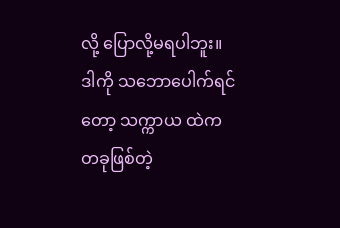လို့ ပြောလို့မရပါဘူး။ ဒါကို သဘောပေါက်ရင်တော့ သက္ကာယ ထဲက တခုဖြစ်တဲ့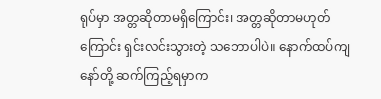ရုပ်မှာ အတ္တဆိုတာမရှိကြောင်း၊ အတ္တဆိုတာမဟုတ်ကြောင်း ရှင်းလင်းသွားတဲ့ သဘောပါပဲ။ နောက်ထပ်ကျနော်တို့ ဆက်ကြည့်ရမှာက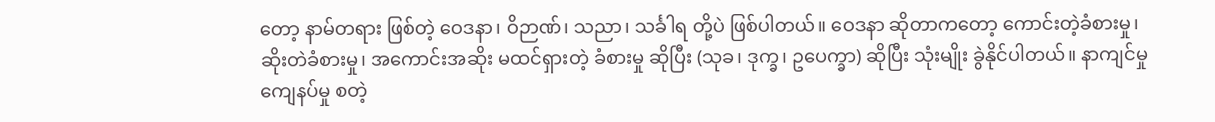တော့ နာမ်တရား ဖြစ်တဲ့ ဝေဒနာ၊ ဝိဉာဏ်၊ သညာ၊ သင်္ခါရ တို့ပဲ ဖြစ်ပါတယ်။ ဝေဒနာ ဆိုတာကတော့ ကောင်းတဲ့ခံစားမှု၊ ဆိုးတဲခံစားမှု၊ အကောင်းအဆိုး မထင်ရှားတဲ့ ခံစားမှု ဆိုပြီး (သုခ၊ ဒုက္ခ၊ ဥပေက္ခာ) ဆိုပြီး သုံးမျိုး ခွဲနိုင်ပါတယ်။ နာကျင်မှု ကျေနပ်မှု စတဲ့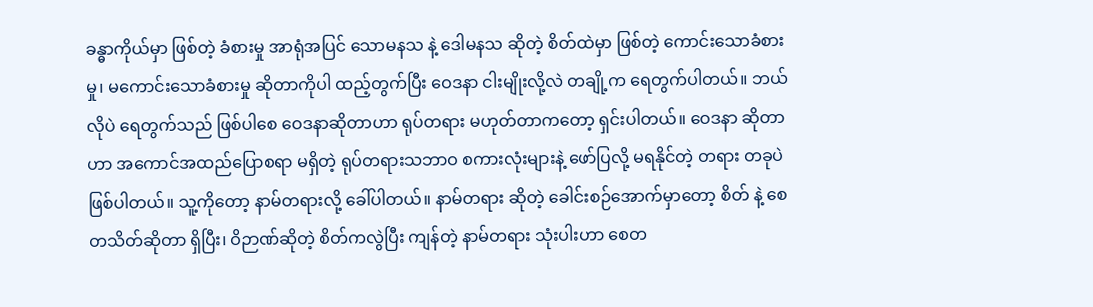ခန္ဓာကိုယ်မှာ ဖြစ်တဲ့ ခံစားမှု အာရုံအပြင် သောမနသ နဲ့ ဒေါမနသ ဆိုတဲ့ စိတ်ထဲမှာ ဖြစ်တဲ့ ကောင်းသောခံစားမှု၊ မကောင်းသောခံစားမှု ဆိုတာကိုပါ ထည့်တွက်ပြီး ဝေဒနာ ငါးမျိုးလို့လဲ တချို့က ရေတွက်ပါတယ်။ ဘယ်လိုပဲ ရေတွက်သည် ဖြစ်ပါစေ ဝေဒနာဆိုတာဟာ ရုပ်တရား မဟုတ်တာကတော့ ရှင်းပါတယ်။ ဝေဒနာ ဆိုတာဟာ အကောင်အထည်ပြောစရာ မရှိတဲ့ ရုပ်တရားသဘာဝ စကားလုံးများနဲ့ ဖော်ပြလို့ မရနိုင်တဲ့ တရား တခုပဲ ဖြစ်ပါတယ်။ သူ့ကိုတော့ နာမ်တရားလို့ ခေါ်ပါတယ်။ နာမ်တရား ဆိုတဲ့ ခေါင်းစဉ်အောက်မှာတော့ စိတ် နဲ့ စေတသိတ်ဆိုတာ ရှိပြီး၊ ဝိဉာဏ်ဆိုတဲ့ စိတ်ကလွဲပြီး ကျန်တဲ့ နာမ်တရား သုံးပါးဟာ စေတ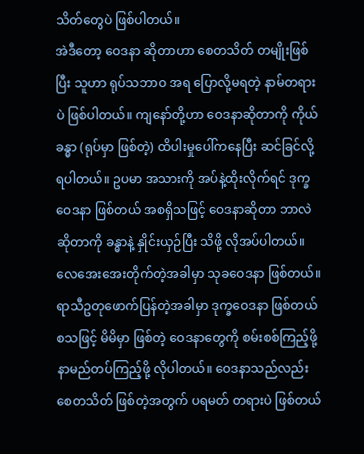သိတ်တွေပဲ ဖြစ်ပါတယ်။
အဲဒီတော့ ဝေဒနာ ဆိုတာဟာ စေတသိတ် တမျိုးဖြစ်ပြီး သူဟာ ရုပ်သဘာဝ အရ ပြောလို့မရတဲ့ နာမ်တရားပဲ ဖြစ်ပါတယ်။ ကျနော်တို့ဟာ ဝေဒနာဆိုတာကို ကိုယ်ခန္ဓာ (ရုပ်မှာ ဖြစ်တဲ့) ထိပါးမှုပေါ်ကနေပြီး ဆင်ခြင်လို့ရပါတယ်။ ဥပမာ အသားကို အပ်နဲ့ထိုးလိုက်ရင် ဒုက္ခဝေဒနာ ဖြစ်တယ် အစရှိသဖြင့် ဝေဒနာဆိုတာ ဘာလဲ ဆိုတာကို ခန္ဓာနဲ့ နှိုင်းယှဉ်ပြီး သိဖို့ လိုအပ်ပါတယ်။ လေအေးအေးတိုက်တဲ့အခါမှာ သုခဝေဒနာ ဖြစ်တယ်။ ရာသီဥတုဖောက်ပြန်တဲ့အခါမှာ ဒုက္ခဝေဒနာ ဖြစ်တယ် စသဖြင့် မိမိမှာ ဖြစ်တဲ့ ဝေဒနာတွေကို စမ်းစစ်ကြည့်ဖို့ နာမည်တပ်ကြည့်ဖို့ လိုပါတယ်။ ဝေဒနာသည်လည်း စေတသိတ် ဖြစ်တဲ့အတွက် ပရမတ် တရားပဲ ဖြစ်တယ်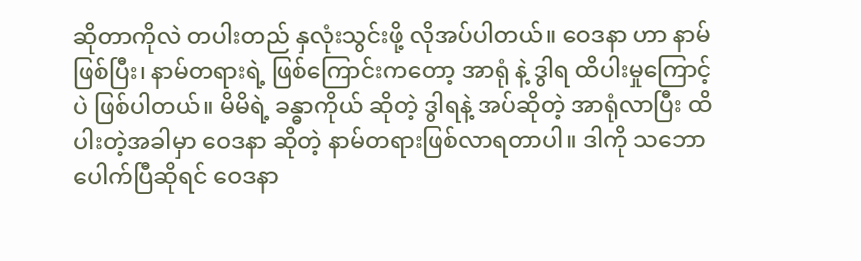ဆိုတာကိုလဲ တပါးတည် နှလုံးသွင်းဖို့ လိုအပ်ပါတယ်။ ဝေဒနာ ဟာ နာမ်ဖြစ်ပြီး၊ နာမ်တရားရဲ့ ဖြစ်ကြောင်းကတော့ အာရုံ နဲ့ ဒွါရ ထိပါးမှုကြောင့်ပဲ ဖြစ်ပါတယ်။ မိမိရဲ့ ခန္ဓာကိုယ် ဆိုတဲ့ ဒွါရနဲ့ အပ်ဆိုတဲ့ အာရုံလာပြီး ထိပါးတဲ့အခါမှာ ဝေဒနာ ဆိုတဲ့ နာမ်တရားဖြစ်လာရတာပါ။ ဒါကို သဘောပေါက်ပြီဆိုရင် ဝေဒနာ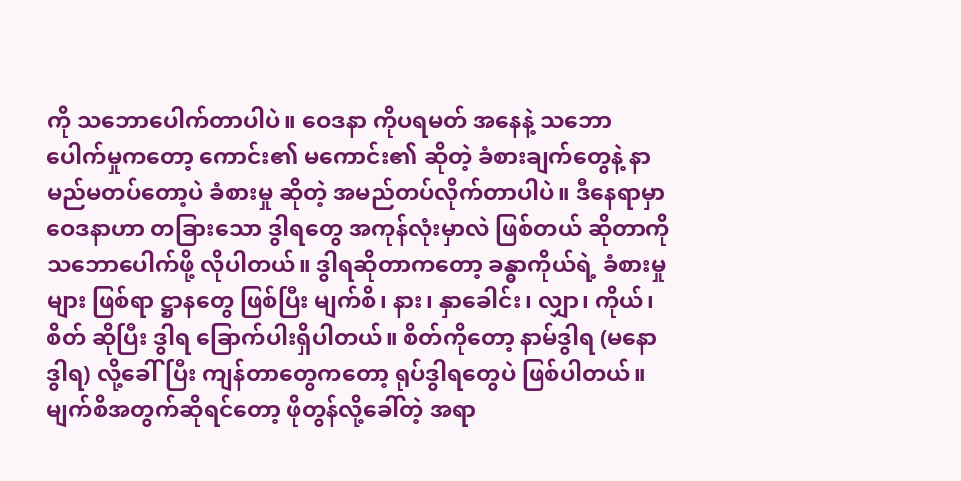ကို သဘောပေါက်တာပါပဲ။ ဝေဒနာ ကိုပရမတ် အနေနဲ့ သဘောပေါက်မှုကတော့ ကောင်း၏ မကောင်း၏ ဆိုတဲ့ ခံစားချက်တွေနဲ့ နာမည်မတပ်တော့ပဲ ခံစားမှု ဆိုတဲ့ အမည်တပ်လိုက်တာပါပဲ။ ဒီနေရာမှာ ဝေဒနာဟာ တခြားသော ဒွါရတွေ အကုန်လုံးမှာလဲ ဖြစ်တယ် ဆိုတာကို သဘောပေါက်ဖို့ လိုပါတယ်။ ဒွါရဆိုတာကတော့ ခန္ဓာကိုယ်ရဲ့ ခံစားမှုများ ဖြစ်ရာ ဋ္ဌာနတွေ ဖြစ်ပြီး မျက်စိ၊ နား၊ နှာခေါင်း၊ လျှာ၊ ကိုယ်၊ စိတ် ဆိုပြီး ဒွါရ ခြောက်ပါးရှိပါတယ်။ စိတ်ကိုတော့ နာမ်ဒွါရ (မနောဒွါရ) လို့ခေါ်ပြီး ကျန်တာတွေကတော့ ရုပ်ဒွါရတွေပဲ ဖြစ်ပါတယ်။
မျက်စိအတွက်ဆိုရင်တော့ ဖိုတွန်လို့ခေါ်တဲ့ အရာ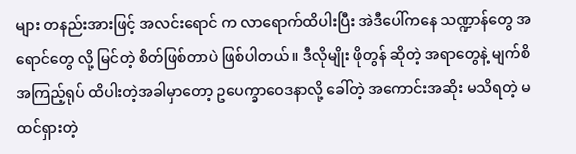များ တနည်းအားဖြင့် အလင်းရောင် က လာရောက်ထိပါးပြီး အဲဒီပေါ်ကနေ သဏ္ဍာန်တွေ အရောင်တွေ လို့ မြင်တဲ့ စိတ်ဖြစ်တာပဲ ဖြစ်ပါတယ်။ ဒီလိုမျိုး ဖိုတွန် ဆိုတဲ့ အရာတွေနဲ့ မျက်စိ အကြည့်ရုပ် ထိပါးတဲ့အခါမှာတော့ ဥပေက္ခာဝေဒနာလို့ ခေါ်တဲ့ အကောင်းအဆိုး မသိရတဲ့ မထင်ရှားတဲ့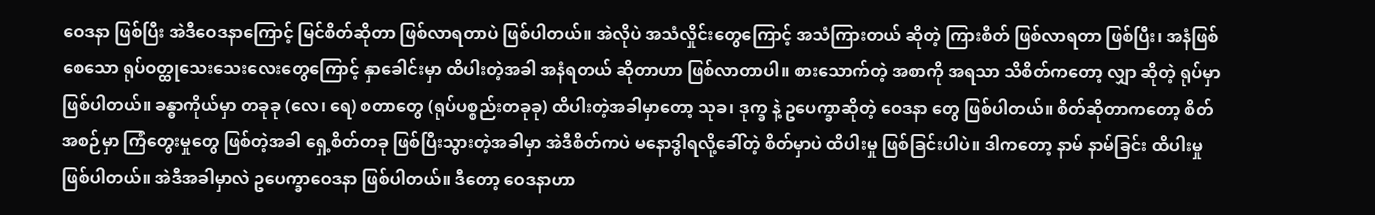ဝေဒနာ ဖြစ်ပြီး အဲဒီဝေဒနာကြောင့် မြင်စိတ်ဆိုတာ ဖြစ်လာရတာပဲ ဖြစ်ပါတယ်။ အဲလိုပဲ အသံလှိုင်းတွေကြောင့် အသံကြားတယ် ဆိုတဲ့ ကြားစိတ် ဖြစ်လာရတာ ဖြစ်ပြီး၊ အနံဖြစ်စေသော ရုပ်ဝတ္ထုသေးသေးလေးတွေကြောင့် နှာခေါင်းမှာ ထိပါးတဲ့အခါ အနံရတယ် ဆိုတာဟာ ဖြစ်လာတာပါ။ စားသောက်တဲ့ အစာကို အရသာ သိစိတ်ကတော့ လျှာ ဆိုတဲ့ ရုပ်မှာ ဖြစ်ပါတယ်။ ခန္ဓာကိုယ်မှာ တခုခု (လေ၊ ရေ) စတာတွေ (ရုပ်ပစ္စည်းတခုခု) ထိပါးတဲ့အခါမှာတော့ သုခ၊ ဒုက္ခ နဲ့ ဥပေက္ခာဆိုတဲ့ ဝေဒနာ တွေ ဖြစ်ပါတယ်။ စိတ်ဆိုတာကတော့ စိတ်အစဉ်မှာ ကြံတွေးမှုတွေ ဖြစ်တဲ့အခါ ရှေ့စိတ်တခု ဖြစ်ပြီးသွားတဲ့အခါမှာ အဲဒီစိတ်ကပဲ မနောဒွါရလို့ခေါ်တဲ့ စိတ်မှာပဲ ထိပါးမှု ဖြစ်ခြင်းပါပဲ။ ဒါကတော့ နာမ် နာမ်ခြင်း ထိပါးမှု ဖြစ်ပါတယ်။ အဲဒီအခါမှာလဲ ဥပေက္ခာဝေဒနာ ဖြစ်ပါတယ်။ ဒီတော့ ဝေဒနာဟာ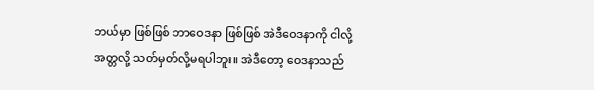ဘယ်မှာ ဖြစ်ဖြစ် ဘာဝေဒနာ ဖြစ်ဖြစ် အဲဒီဝေဒနာကို ငါလို့ အတ္တလို့ သတ်မှတ်လို့မရပါဘူး။ အဲဒီတော့ ဝေဒနာသည်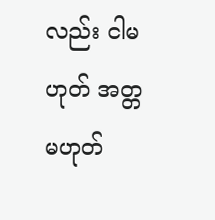လည်း ငါမဟုတ် အတ္တမဟုတ်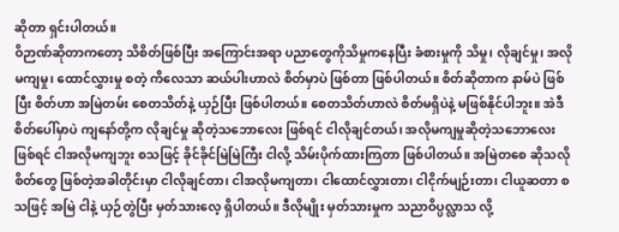ဆိုတာ ရှင်းပါတယ်။
ဝိဉာဏ်ဆိုတာကတော့ သိစိတ်ဖြစ်ပြီး အကြောင်းအရာ ပညာတွေကိုသိမှုကနေပြီး ခံစားမှုကို သိမှု၊ လိုချင်မှု၊ အလိုမကျမှု၊ ထောင်လွှားမှု စတဲ့ ကိလေသာ ဆယ်ပါးဟာလဲ စိတ်မှာပဲ ဖြစ်တာ ဖြစ်ပါတယ်။ စိတ်ဆိုတာက နာမ်ပဲ ဖြစ်ပြီး စိတ်ဟာ အမြဲတမ်း စေတသိတ်နဲ့ ယှဉ်ပြီး ဖြစ်ပါတယ်။ စေတသိတ်ဟာလဲ စိတ်မရှိပဲနဲ့ မဖြစ်နိုင်ပါဘူး။ အဲဒီ စိတ်ပေါ်မှာပဲ ကျနော်တို့က လိုချင်မှု ဆိုတဲ့သဘောလေး ဖြစ်ရင် ငါလိုချင်တယ်၊ အလိုမကျမှုဆိုတဲ့သဘောလေး ဖြစ်ရင် ငါအလိုမကျဘူး စသဖြင့် ခိုင်ခိုင်မြဲမြဲကြီး ငါလို့ သိမ်းပိုက်ထားကြတာ ဖြစ်ပါတယ်။ အမြဲတစေ ဆိုသလို စိတ်တွေ ဖြစ်တဲ့အခါတိုင်းမှာ ငါလိုချင်တာ၊ ငါအလိုမကျတာ၊ ငါထောင်လွှားတာ၊ ငါငိုက်မျဉ်းတာ၊ ငါယူဆတာ စသဖြင့် အမြဲ ငါနဲ့ ယှဉ်တွဲပြီး မှတ်သားလေ့ ရှိပါတယ်။ ဒီလိုမျိုး မှတ်သားမှုက သညာဝိပ္ပလ္လာသ လို့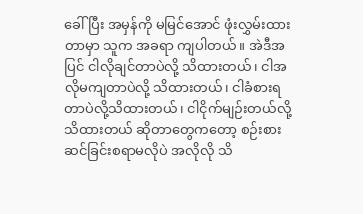ခေါ်ပြီး အမှန်ကို မမြင်အောင် ဖုံးလွှမ်းထားတာမှာ သူက အခရာ ကျပါတယ်။ အဲဒီအပြင် ငါလိုချင်တာပဲလို့ သိထားတယ်၊ ငါအလိုမကျတာပဲလို့ သိထားတယ်၊ ငါခံစားရတာပဲလို့သိထားတယ်၊ ငါငိုက်မျဉ်းတယ်လို့ သိထားတယ် ဆိုတာတွေကတော့ စဉ်းစား ဆင်ခြင်းစရာမလိုပဲ အလိုလို သိ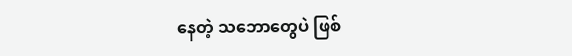နေတဲ့ သဘောတွေပဲ ဖြစ်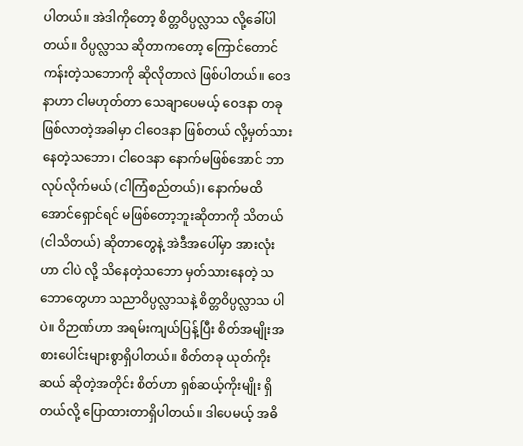ပါတယ်။ အဲဒါကိုတော့ စိတ္တဝိပ္ပလ္လာသ လို့ခေါ်ပါတယ်။ ဝိပ္ပလ္လာသ ဆိုတာကတော့ ကြောင်တောင်ကန်းတဲ့သဘောကို ဆိုလိုတာလဲ ဖြစ်ပါတယ်။ ဝေဒနာဟာ ငါမဟုတ်တာ သေချာပေမယ့် ဝေဒနာ တခုဖြစ်လာတဲ့အခါမှာ ငါဝေဒနာ ဖြစ်တယ် လို့မှတ်သားနေတဲ့သဘော၊ ငါဝေဒနာ နောက်မဖြစ်အောင် ဘာလုပ်လိုက်မယ် (ငါကြံစည်တယ်)၊ နောက်မထိအောင်ရှောင်ရင် မဖြစ်တော့ဘူးဆိုတာကို သိတယ် (ငါသိတယ်) ဆိုတာတွေနဲ့ အဲဒီအပေါ်မှာ အားလုံးဟာ ငါပဲ လို့ သိနေတဲ့သဘော မှတ်သားနေတဲ့ သဘောတွေဟာ သညာဝိပ္ပလ္လာသနဲ့ စိတ္တဝိပ္ပလ္လာသ ပါပဲ။ ဝိဉာဏ်ဟာ အရမ်းကျယ်ပြန့်ပြီး စိတ်အမျိုးအစားပေါင်းများစွာရှိပါတယ်။ စိတ်တခု ယုတ်ကိုးဆယ် ဆိုတဲ့အတိုင်း စိတ်ဟာ ရှစ်ဆယ့်ကိုးမျိုး ရှိတယ်လို့ ပြောထားတာရှိပါတယ်။ ဒါပေမယ့် အဓိ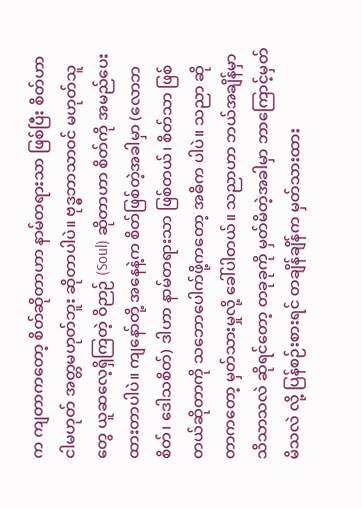က ကျတာကတော့ စိတ်ဆိုတာဟာ နာမ်တရားသာ ဖြစ်ပြီး စိတ်ဟာ ငါမဟုတ် အတ္တမဟုတ်ဘူး ဆိုတာပါပဲ။ ဗုဒ္ဓဘာသာဝင် မဟုတ်သူတွေ ယူဆလေ့ရှိကြတဲ့ ဝိဉာဉ် (Soul) ဆိုတာဟာ စိတ်ကို အမည်ပေးထားတာပါပဲ။ ကျနော်တို့ အနေနဲ့က စိတ်ဖြစ်တဲ့အခါမှာ (လောဘစိတ်၊ ဒေါသစိတ်) ဒါဟာ နာမ်တရားသာ ဖြစ်တယ်၊ စိတ်သာ ဖြစ်တယ်ဆိုတာကို သဘောပေါက်ဖို့ကတော့ အဓိက ပါပဲ။ သညာ ဆိုတာကတော့ မှတ်သားမှုလို့ ခေါ်ပါတယ်။ သညာဟာ ဘယ်အချိန်မှာ သိသာသလဲ ဆိုရင်တော့ တခုခုကို မှတ်မိတဲ့အခါမှာ ဘာကြောင့်မှတ်မိသလဲ လို့ ပြန်စဉ်းစားရင် တချိန်ချိန်က မှတ်သားထား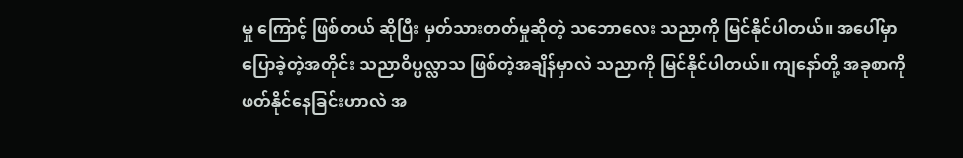မှု ကြောင့် ဖြစ်တယ် ဆိုပြီး မှတ်သားတတ်မှုဆိုတဲ့ သဘောလေး သညာကို မြင်နိုင်ပါတယ်။ အပေါ်မှာ ပြောခဲ့တဲ့အတိုင်း သညာဝိပ္ပလ္လာသ ဖြစ်တဲ့အချိန်မှာလဲ သညာကို မြင်နိုင်ပါတယ်။ ကျနော်တို့ အခုစာကို ဖတ်နိုင်နေခြင်းဟာလဲ အ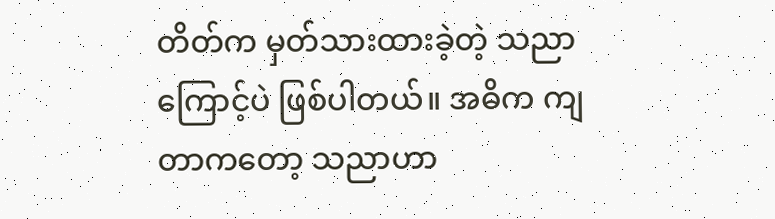တိတ်က မှတ်သားထားခဲ့တဲ့ သညာကြောင့်ပဲ ဖြစ်ပါတယ်။ အဓိက ကျတာကတော့ သညာဟာ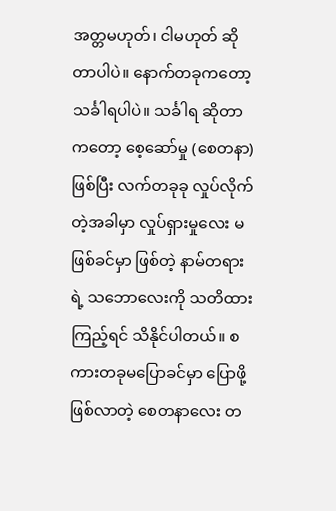အတ္တမဟုတ်၊ ငါမဟုတ် ဆိုတာပါပဲ။ နောက်တခုကတော့ သင်္ခါရပါပဲ။ သင်္ခါရ ဆိုတာကတော့ စေ့ဆော်မှု (စေတနာ) ဖြစ်ပြီး လက်တခုခု လှုပ်လိုက်တဲ့အခါမှာ လှုပ်ရှားမှုလေး မဖြစ်ခင်မှာ ဖြစ်တဲ့ နာမ်တရားရဲ့ သဘောလေးကို သတိထားကြည့်ရင် သိနိုင်ပါတယ်။ စကားတခုမပြောခင်မှာ ပြောဖို့ဖြစ်လာတဲ့ စေတနာလေး တ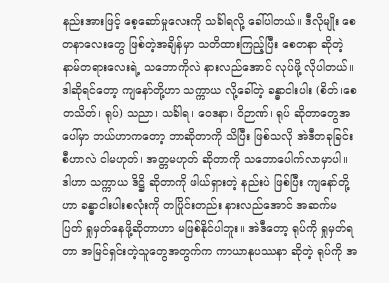နည်းအားဖြင့် စေ့ဆော်မှုလေးကို သင်္ခါရလို့ ခေါ်ပါတယ်။ ဒီလိုမျိုး စေတနာလေးတွေ ဖြစ်တဲ့အချိန်မှာ သတိထားကြည့်ပြီး စေတနာ ဆိုတဲ့ နာမ်တရားလေးရဲ့ သဘောကိုလဲ နားလည်အောင် လုပ်ဖို့ လိုပါတယ်။
ဒါဆိုရင်တော့ ကျနော်တို့ဟာ သက္ကာယ လို့ခေါ်တဲ့ ခန္ဓာငါးပါး (စိတ်၊စေတသိတ်၊ ရုပ်) သညာ၊ သင်္ခါရ၊ ဝေဒနာ၊ ဝိဉာဏ်၊ ရုပ် ဆိုတာတွေအပေါ်မှာ ဘယ်ဟာကတော့ ဘာဆိုတာကို သိပြီး ဖြစ်သလို အဲဒီတခုခြင်းစီဟာလဲ ငါမဟုတ်၊ အတ္တမဟုတ် ဆိုတာကို သဘောပေါက်လာမှာပါ။ ဒါဟာ သက္ကာယ ဒိဋ္ဌိ ဆိုတာကို ဖါယ်ရှားတဲ့ နည်းပဲ ဖြစ်ပြီး ကျနော်တို့ဟာ ခန္ဓာငါးပါးစလုံးကို တပြိုင်းတည်း နားလည်အောင် အဆက်မပြတ် ရှုမှတ်နေဖို့ဆိုတာဟာ မဖြစ်နိုင်ပါဘူး။ အဲဒီတော့ ရုပ်ကို ရှုမှတ်ရတာ အမြင်ရှင်းတဲ့သူတွေအတွက်က ကာယာနုပဿနာ ဆိုတဲ့ ရုပ်ကို အ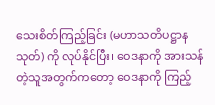သေးစိတ်ကြည့်ခြင်း (မဟာသတိပဋ္ဌာနသုတ်) ကို လုပ်နိုင်ပြီး၊ ဝေဒနာကို အားသန်တဲ့သူအတွက်ကတော့ ဝေဒနာကို ကြည့်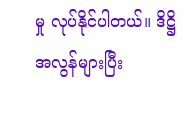မှု လုပ်နိုင်ပါတယ်။ ဒိဋ္ဌိ အလွန်များပြီး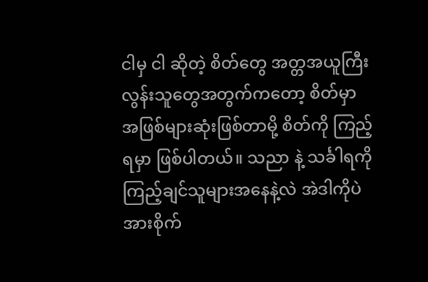ငါမှ ငါ ဆိုတဲ့ စိတ်တွေ အတ္တအယူကြီးလွန်းသူတွေအတွက်ကတော့ စိတ်မှာ အဖြစ်များဆုံးဖြစ်တာမို့ စိတ်ကို ကြည့်ရမှာ ဖြစ်ပါတယ်။ သညာ နဲ့ သင်္ခါရကိုကြည့်ချင်သူများအနေနဲ့လဲ အဲဒါကိုပဲ အားစိုက်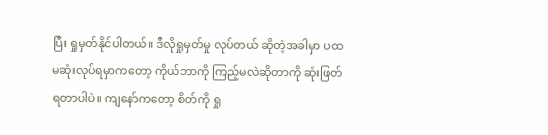ပြီး ရှုမှတ်နိုင်ပါတယ်။ ဒီလိုရှုမှတ်မှု လုပ်တယ် ဆိုတဲ့အခါမှာ ပထမဆုံးလုပ်ရမှာကတော့ ကိုယ်ဘာကို ကြည့်မလဲဆိုတာကို ဆုံးဖြတ်ရတာပါပဲ။ ကျနော်ကတော့ စိတ်ကို ရှု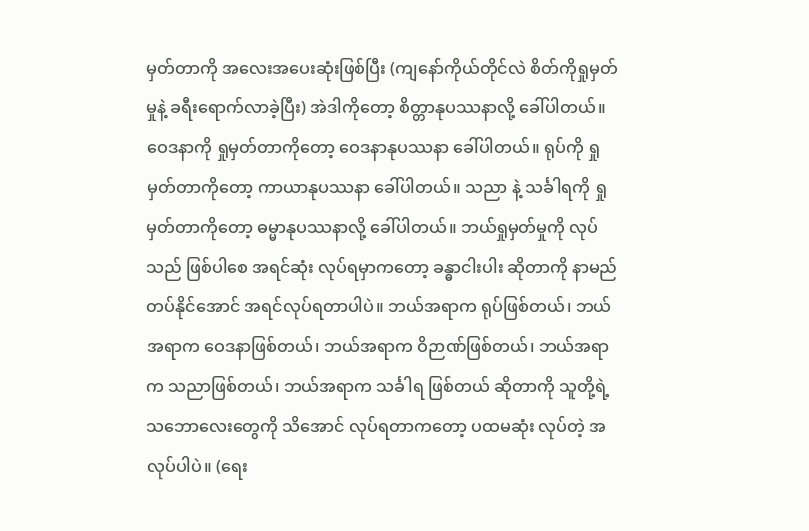မှတ်တာကို အလေးအပေးဆုံးဖြစ်ပြီး (ကျနော်ကိုယ်တိုင်လဲ စိတ်ကိုရှုမှတ်မှုနဲ့ ခရီးရောက်လာခဲ့ပြီး) အဲဒါကိုတော့ စိတ္တာနုပဿနာလို့ ခေါ်ပါတယ်။ ဝေဒနာကို ရှုမှတ်တာကိုတော့ ဝေဒနာနုပဿနာ ခေါ်ပါတယ်။ ရုပ်ကို ရှုမှတ်တာကိုတော့ ကာယာနုပဿနာ ခေါ်ပါတယ်။ သညာ နဲ့ သင်္ခါရကို ရှုမှတ်တာကိုတော့ ဓမ္မာနုပဿနာလို့ ခေါ်ပါတယ်။ ဘယ်ရှုမှတ်မှုကို လုပ်သည် ဖြစ်ပါစေ အရင်ဆုံး လုပ်ရမှာကတော့ ခန္ဓာငါးပါး ဆိုတာကို နာမည်တပ်နိုင်အောင် အရင်လုပ်ရတာပါပဲ။ ဘယ်အရာက ရုပ်ဖြစ်တယ်၊ ဘယ်အရာက ဝေဒနာဖြစ်တယ်၊ ဘယ်အရာက ဝိဉာဏ်ဖြစ်တယ်၊ ဘယ်အရာက သညာဖြစ်တယ်၊ ဘယ်အရာက သင်္ခါရ ဖြစ်တယ် ဆိုတာကို သူတို့ရဲ့ သဘောလေးတွေကို သိအောင် လုပ်ရတာကတော့ ပထမဆုံး လုပ်တဲ့ အလုပ်ပါပဲ။ (ရေး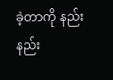ခဲ့တာကို နည်းနည်း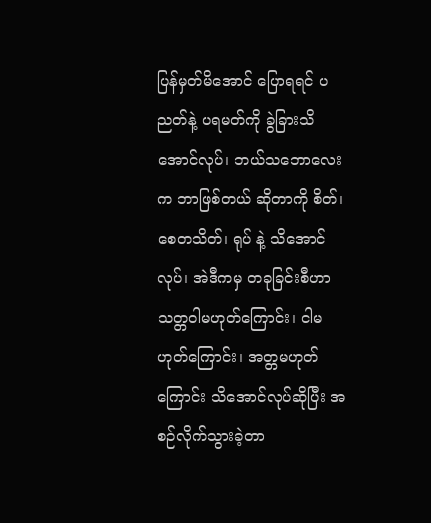ပြန်မှတ်မိအောင် ပြောရရင် ပညတ်နဲ့ ပရမတ်ကို ခွဲခြားသိအောင်လုပ်၊ ဘယ်သဘောလေးက ဘာဖြစ်တယ် ဆိုတာကို စိတ်၊ စေတသိတ်၊ ရုပ် နဲ့ သိအောင်လုပ်၊ အဲဒီကမှ တခုခြင်းစီဟာ သတ္တဝါမဟုတ်ကြောင်း၊ ငါမဟုတ်ကြောင်း၊ အတ္တမဟုတ်ကြောင်း သိအောင်လုပ်ဆိုပြီး အစဉ်လိုက်သွားခဲ့တာ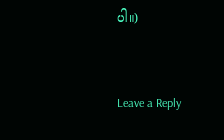ပါ။)


Leave a Reply